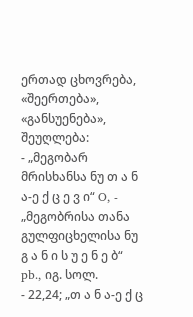ერთად ცხოვრება, «შეერთება», «განსუენება», შეუღლება:
- „მეგობარ მრისხანსა ნუ თ ა ნ ა-ე ქ ც ე ვ ი“ O, - „მეგობრისა თანა გულფიცხელისა ნუ გ ა ნ ი ს უ ე ნ ე ბ“ pb., იგ. სოლ.
- 22,24; „თ ა ნ ა-ე ქ ც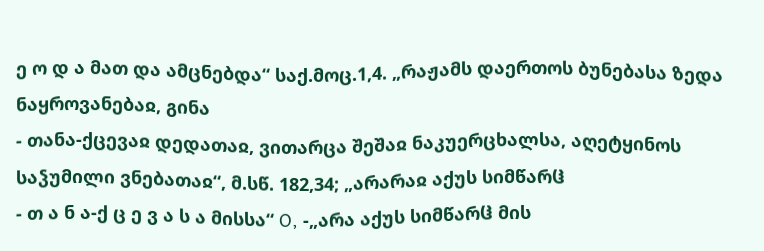ე ო დ ა მათ და ამცნებდა“ საქ.მოც.1,4. „რაჟამს დაერთოს ბუნებასა ზედა ნაყროვანებაჲ, გინა
- თანა-ქცევაჲ დედათაჲ, ვითარცა შეშაჲ ნაკუერცხალსა, აღეტყინოს საჴუმილი ვნებათაჲ“, მ.სწ. 182,34; „არარაჲ აქუს სიმწარჱ
- თ ა ნ ა-ქ ც ე ვ ა ს ა მისსა“ O, -„არა აქუს სიმწარჱ მის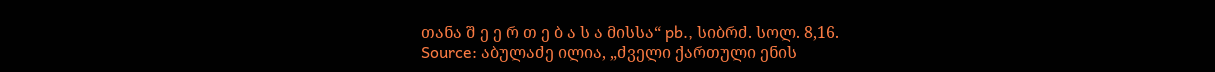თანა შ ე ე რ თ ე ბ ა ს ა მისსა“ pb., სიბრძ. სოლ. 8,16.
Source: აბულაძე ილია, „ძველი ქართული ენის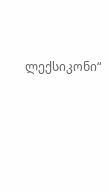ლექსიკონი“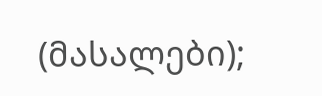(მასალები);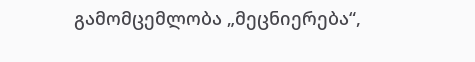გამომცემლობა „მეცნიერება“,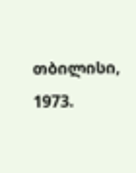თბილისი, 1973.